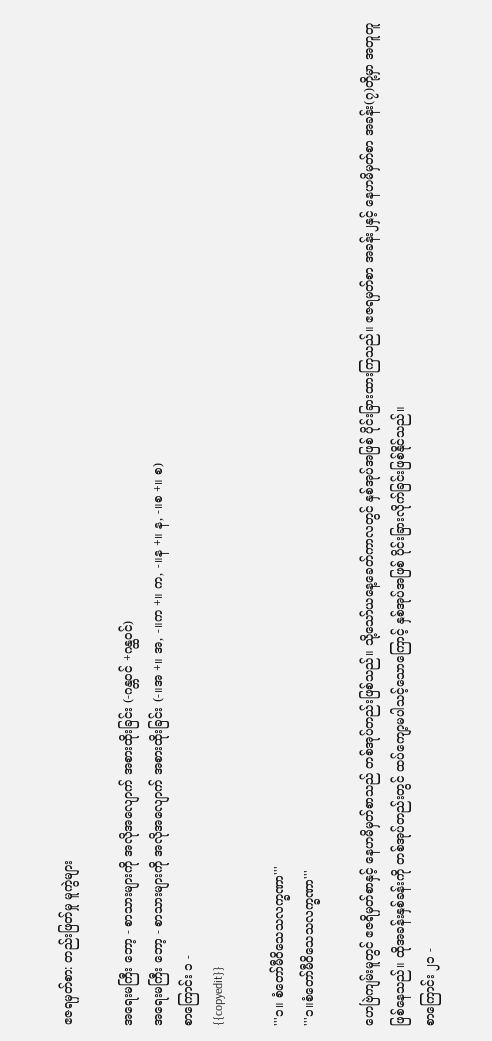ဧဇရမှတ်စာ: တည်းဖြတ်မှု မူကွဲများ

အရေးမကြီး ဘော့ - စာသားများကို အလိုအလျောက် အစားထိုးခြင်း (-ဂန္တဝင် +ဂန္ထဝင်)
အရေးမကြီး ဘော့ - စာသားများကို အလိုအလျောက် အစားထိုးခြင်း (-။အ +။ အ, -။က +။ က, -။န +။ န, -။စ +။ စ)
စာကြောင်း ၁ -
{{copyedit}}

'''၁။ စံတော်မီဝိသေသလက္ခဏာ'''
'''၁။စံတော်မီဝိသေသလက္ခဏာ'''

ဟေဗြဲကျမ်းမူတွင် ဧဇရိမှတ်စာနှင့် နေဟမိမှတ်စာသည် တစ်အုပ်တည်းဖြစ်သည်။ သို့သော်ယနေ့ခေတ်ကာလတွင် နှစ်အုပ်အဖြစ် ပိုင်းခြားထားကြသည်။ ဧဇရမှတ်စာ အခန်း၂နှင့် နေဟမိမှတ်စာ အခန်း(၇)တို့မှာ အတူတူဖြစ်နေသည်။ ထိုအခန်းနှစ်ခန်းကို တစ်အုပ်တည်းတွင် ထပ်ကျော့မပါသင့်သောကြောင့် နှစ်အုပ်အဖြစ် ပိုင်းခြားလိုက်ခြင်းဖြစ်နိုင်သည်။
စာကြောင်း ၂၁ -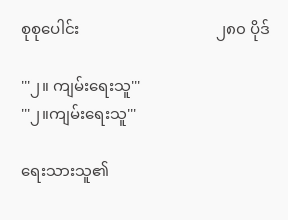စုစုပေါင်း                                   ၂၈၀ ပိုဒ်

'''၂။ ကျမ်းရေးသူ'''
'''၂။ကျမ်းရေးသူ'''

ရေးသားသူ၏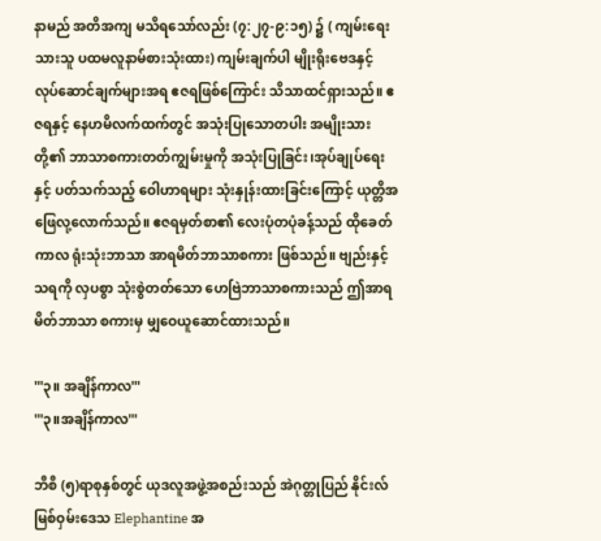နာမည် အတိအကျ မသိရသော်လည်း (၇:၂၇-၉:၁၅) ၌ ( ကျမ်းရေးသားသူ ပထမလူနာမ်စားသုံးထား) ကျမ်းချက်ပါ မျိုးရိုးဗေဒနှင့် လုပ်ဆောင်ချက်များအရ ဧဇရဖြစ်ကြောင်း သိသာထင်ရှားသည်။ ဧဇရနှင့် နေဟမိလက်ထက်တွင် အသုံးပြုသောတပါး အမျိုးသားတို့၏ ဘာသာစကားတတ်ကျွမ်းမှုကို အသုံးပြုခြင်း၊အုပ်ချုပ်ရေးနှင့် ပတ်သက်သည့် ဝေါဟာရများ သုံးနှုန်းထားခြင်းကြောင့် ယုတ္တိအဖြေလု့လောက်သည်။ ဧဇရမှတ်စာ၏ လေးပုံတပုံခန့်သည် ထိုခေတ်ကာလ ရုံးသုံးဘာသာ အာရမိတ်ဘာသာစကား ဖြစ်သည်။ ဗျည်းနှင့်သရကို လှပစွာ သုံးစွဲတတ်သော ဟေဗြဲဘာသာစကားသည် ဤအာရမိတ်ဘာသာ စကားမှ မျှဝေယူဆောင်ထားသည်။

'''၃။ အချိန်ကာလ'''
'''၃။အချိန်ကာလ'''

ဘီစီ (၅)ရာစုနှစ်တွင် ယုဒလူအဖွဲ့အစည်းသည် အဲဂုတ္တုပြည် နိုင်းလ်မြစ်ဝှမ်းဒေသ Elephantine အ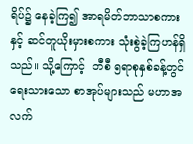ရိပ်၌ နေခဲ့ကြ၍ အာရမိတ်ဘာသာစကားနှင့် ဆင်တူယိုးမှားစကား သုံးစွဲခဲ့ကြဟန်ရှိသည်။ သို့ကြောင့်  ဘီစီ ၅ရာစုနှစ်ခန့်တွင် ရေးသားသော စာအုပ်များသည် မဟာအလက်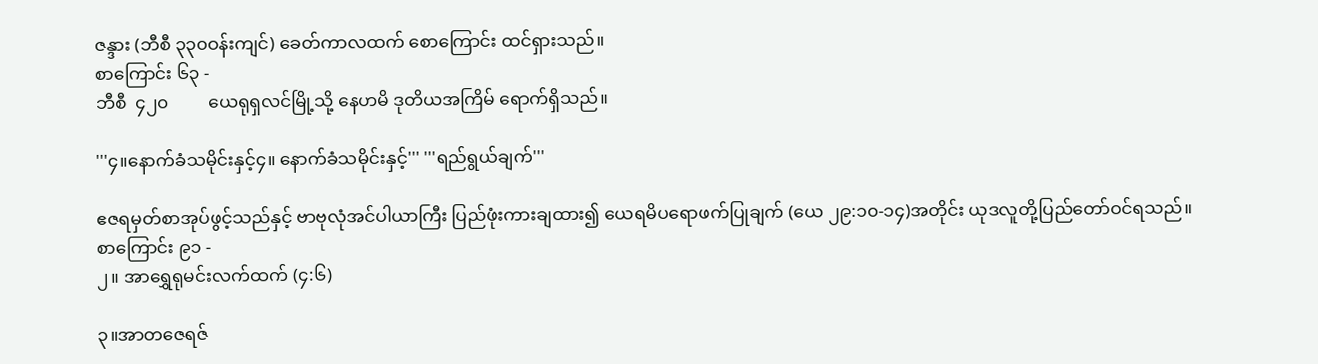ဇန္ဒား (ဘီစီ ၃၃၀ဝန်းကျင်) ခေတ်ကာလထက် စောကြောင်း ထင်ရှားသည်။
စာကြောင်း ၆၃ -
ဘီစီ  ၄၂၀         ယေရုရှလင်မြို့သို့ နေဟမိ ဒုတိယအကြိမ် ရောက်ရှိသည်။

'''၄။နောက်ခံသမိုင်းနှင့်၄။ နောက်ခံသမိုင်းနှင့်''' '''ရည်ရွယ်ချက်'''

ဧဇရမှတ်စာအုပ်ဖွင့်သည်နှင့် ဗာဗုလုံအင်ပါယာကြီး ပြည်ဖုံးကားချထား၍ ယေရမိပရောဖက်ပြုချက် (ယေ ၂၉:၁၀-၁၄)အတိုင်း ယုဒလူတို့ပြည်တော်ဝင်ရသည်။
စာကြောင်း ၉၁ -
၂။ အာရွှေရုမင်းလက်ထက် (၄:၆)

၃။အာတဇေရဇ်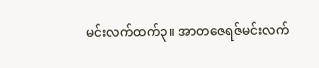မင်းလက်ထက်၃။ အာတဇေရဇ်မင်းလက်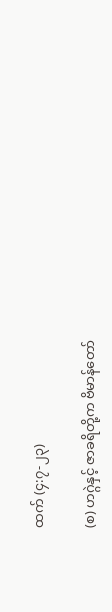ထက် (၄:၇-၂၃)

(စ) ဟဂ္ဂဲနှင့် ဇာခရိတို့က ဗိမာန်တော်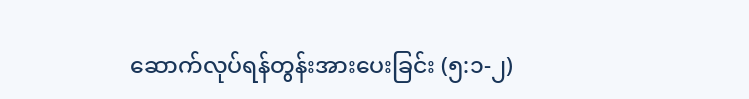ဆောက်လုပ်ရန်တွန်းအားပေးခြင်း (၅:၁-၂)